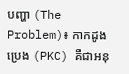បញ្ហា (The Problem)៖ កាកដូងប្រេង (PKC) គឺជាអនុ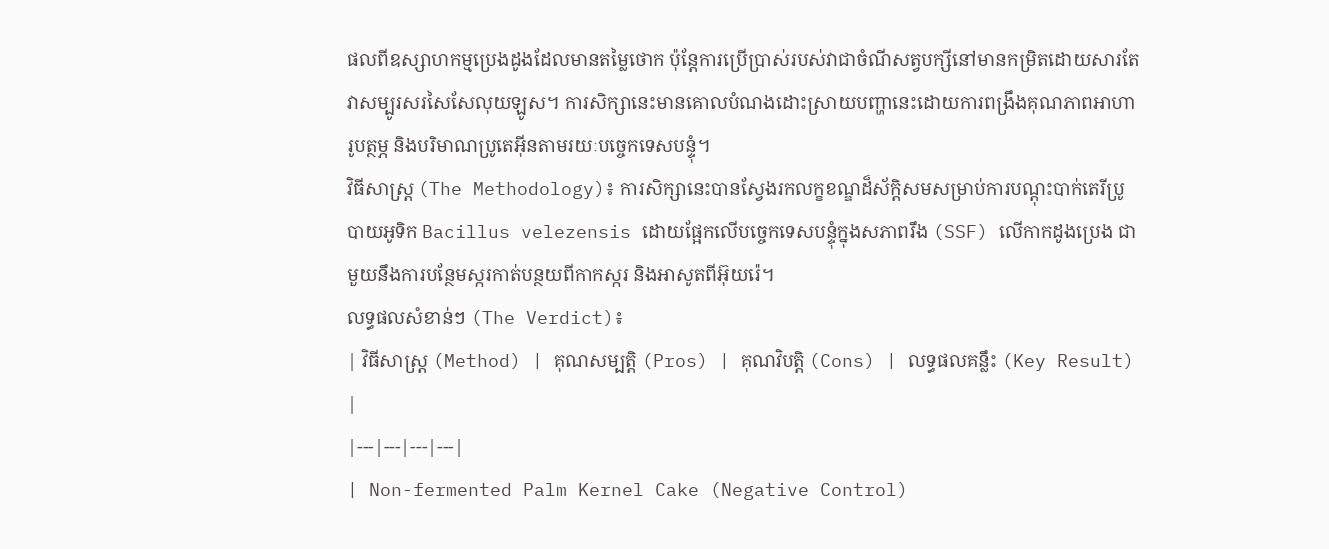ផលពីឧស្សាហកម្មប្រេងដូងដែលមានតម្លៃថោក ប៉ុន្តែការប្រើប្រាស់របស់វាជាចំណីសត្វបក្សីនៅមានកម្រិតដោយសារតែវាសម្បូរសរសៃសែលុយឡូស។ ការសិក្សានេះមានគោលបំណងដោះស្រាយបញ្ហានេះដោយការពង្រឹងគុណភាពអាហារូបត្ថម្ភ និងបរិមាណប្រូតេអ៊ីនតាមរយៈបច្ចេកទេសបន្ទុំ។
វិធីសាស្ត្រ (The Methodology)៖ ការសិក្សានេះបានស្វែងរកលក្ខខណ្ឌដ៏ស័ក្តិសមសម្រាប់ការបណ្តុះបាក់តេរីប្រូបាយអូទិក Bacillus velezensis ដោយផ្អែកលើបច្ចេកទេសបន្ទុំក្នុងសភាពរឹង (SSF) លើកាកដូងប្រេង ជាមួយនឹងការបន្ថែមស្ករកាត់បន្ថយពីកាកស្ករ និងអាសូតពីអ៊ុយរ៉េ។
លទ្ធផលសំខាន់ៗ (The Verdict)៖
| វិធីសាស្ត្រ (Method) | គុណសម្បត្តិ (Pros) | គុណវិបត្តិ (Cons) | លទ្ធផលគន្លឹះ (Key Result) |
|---|---|---|---|
| Non-fermented Palm Kernel Cake (Negative Control)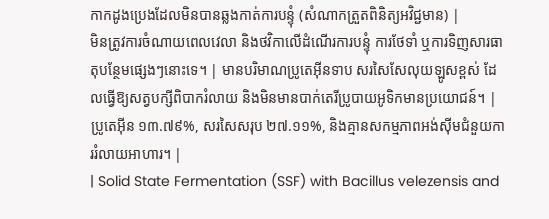កាកដូងប្រេងដែលមិនបានឆ្លងកាត់ការបន្ទុំ (សំណាកត្រួតពិនិត្យអវិជ្ជមាន) |
មិនត្រូវការចំណាយពេលវេលា និងថវិកាលើដំណើរការបន្ទុំ ការថែទាំ ឬការទិញសារធាតុបន្ថែមផ្សេងៗនោះទេ។ | មានបរិមាណប្រូតេអ៊ីនទាប សរសៃសែលុយឡូសខ្ពស់ ដែលធ្វើឱ្យសត្វបក្សីពិបាករំលាយ និងមិនមានបាក់តេរីប្រូបាយអូទិកមានប្រយោជន៍។ | ប្រូតេអ៊ីន ១៣.៧៩%, សរសៃសរុប ២៧.១១%, និងគ្មានសកម្មភាពអង់ស៊ីមជំនួយការរំលាយអាហារ។ |
| Solid State Fermentation (SSF) with Bacillus velezensis and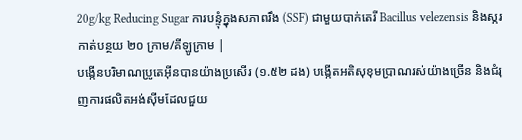20g/kg Reducing Sugar ការបន្ទុំក្នុងសភាពរឹង (SSF) ជាមួយបាក់តេរី Bacillus velezensis និងស្ករកាត់បន្ថយ ២០ ក្រាម/គីឡូក្រាម |
បង្កើនបរិមាណប្រូតេអ៊ីនបានយ៉ាងប្រសើរ (១.៥២ ដង) បង្កើតអតិសុខុមប្រាណរស់យ៉ាងច្រើន និងជំរុញការផលិតអង់ស៊ីមដែលជួយ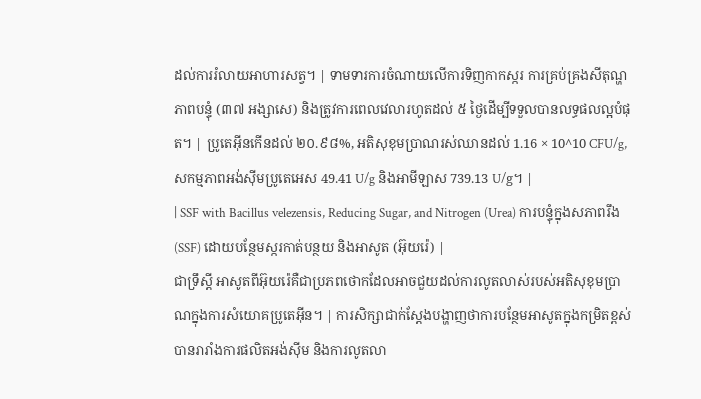ដល់ការរំលាយអាហារសត្វ។ | ទាមទារការចំណាយលើការទិញកាកស្ករ ការគ្រប់គ្រងសីតុណ្ហភាពបន្ទុំ (៣៧ អង្សាសេ) និងត្រូវការពេលវេលារហូតដល់ ៥ ថ្ងៃដើម្បីទទួលបានលទ្ធផលល្អបំផុត។ | ប្រូតេអ៊ីនកើនដល់ ២០.៩៨%, អតិសុខុមប្រាណរស់ឈានដល់ 1.16 × 10^10 CFU/g, សកម្មភាពអង់ស៊ីមប្រូតេអេស 49.41 U/g និងអាមីឡាស 739.13 U/g។ |
| SSF with Bacillus velezensis, Reducing Sugar, and Nitrogen (Urea) ការបន្ទុំក្នុងសភាពរឹង (SSF) ដោយបន្ថែមស្ករកាត់បន្ថយ និងអាសូត (អ៊ុយរ៉េ) |
ជាទ្រឹស្តី អាសូតពីអ៊ុយរ៉េគឺជាប្រភពថោកដែលអាចជួយដល់ការលូតលាស់របស់អតិសុខុមប្រាណក្នុងការសំយោគប្រូតេអ៊ីន។ | ការសិក្សាជាក់ស្តែងបង្ហាញថាការបន្ថែមអាសូតក្នុងកម្រិតខ្ពស់បានរារាំងការផលិតអង់ស៊ីម និងការលូតលា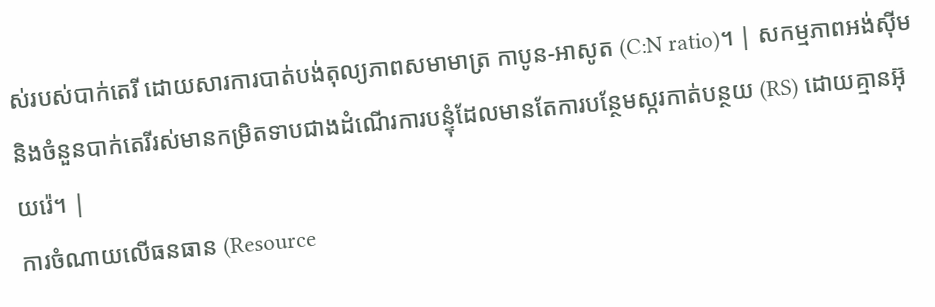ស់របស់បាក់តេរី ដោយសារការបាត់បង់តុល្យភាពសមាមាត្រ កាបូន-អាសូត (C:N ratio)។ | សកម្មភាពអង់ស៊ីម និងចំនួនបាក់តេរីរស់មានកម្រិតទាបជាងដំណើរការបន្ទុំដែលមានតែការបន្ថែមស្ករកាត់បន្ថយ (RS) ដោយគ្មានអ៊ុយរ៉េ។ |
ការចំណាយលើធនធាន (Resource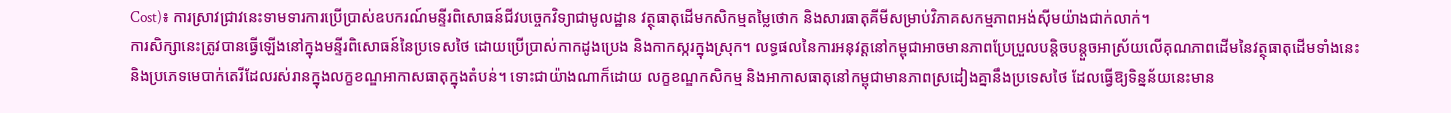Cost)៖ ការស្រាវជ្រាវនេះទាមទារការប្រើប្រាស់ឧបករណ៍មន្ទីរពិសោធន៍ជីវបច្ចេកវិទ្យាជាមូលដ្ឋាន វត្ថុធាតុដើមកសិកម្មតម្លៃថោក និងសារធាតុគីមីសម្រាប់វិភាគសកម្មភាពអង់ស៊ីមយ៉ាងជាក់លាក់។
ការសិក្សានេះត្រូវបានធ្វើឡើងនៅក្នុងមន្ទីរពិសោធន៍នៃប្រទេសថៃ ដោយប្រើប្រាស់កាកដូងប្រេង និងកាកស្ករក្នុងស្រុក។ លទ្ធផលនៃការអនុវត្តនៅកម្ពុជាអាចមានភាពប្រែប្រួលបន្តិចបន្តួចអាស្រ័យលើគុណភាពដើមនៃវត្ថុធាតុដើមទាំងនេះ និងប្រភេទមេបាក់តេរីដែលរស់រានក្នុងលក្ខខណ្ឌអាកាសធាតុក្នុងតំបន់។ ទោះជាយ៉ាងណាក៏ដោយ លក្ខខណ្ឌកសិកម្ម និងអាកាសធាតុនៅកម្ពុជាមានភាពស្រដៀងគ្នានឹងប្រទេសថៃ ដែលធ្វើឱ្យទិន្នន័យនេះមាន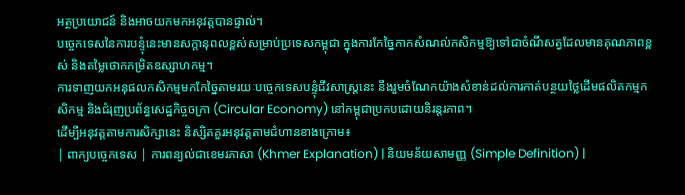អត្ថប្រយោជន៍ និងអាចយកមកអនុវត្តបានផ្ទាល់។
បច្ចេកទេសនៃការបន្ទុំនេះមានសក្តានុពលខ្ពស់សម្រាប់ប្រទេសកម្ពុជា ក្នុងការកែច្នៃកាកសំណល់កសិកម្មឱ្យទៅជាចំណីសត្វដែលមានគុណភាពខ្ពស់ និងតម្លៃថោកកម្រិតឧស្សាហកម្ម។
ការទាញយកអនុផលកសិកម្មមកកែច្នៃតាមរយៈបច្ចេកទេសបន្ទុំជីវសាស្រ្តនេះ នឹងរួមចំណែកយ៉ាងសំខាន់ដល់ការកាត់បន្ថយថ្លៃដើមផលិតកម្មកសិកម្ម និងជំរុញប្រព័ន្ធសេដ្ឋកិច្ចចក្រា (Circular Economy) នៅកម្ពុជាប្រកបដោយនិរន្តរភាព។
ដើម្បីអនុវត្តតាមការសិក្សានេះ និស្សិតគួរអនុវត្តតាមជំហានខាងក្រោម៖
| ពាក្យបច្ចេកទេស | ការពន្យល់ជាខេមរភាសា (Khmer Explanation) | និយមន័យសាមញ្ញ (Simple Definition) |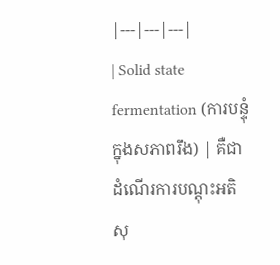|---|---|---|
| Solid state fermentation (ការបន្ទុំក្នុងសភាពរឹង) | គឺជាដំណើរការបណ្តុះអតិសុ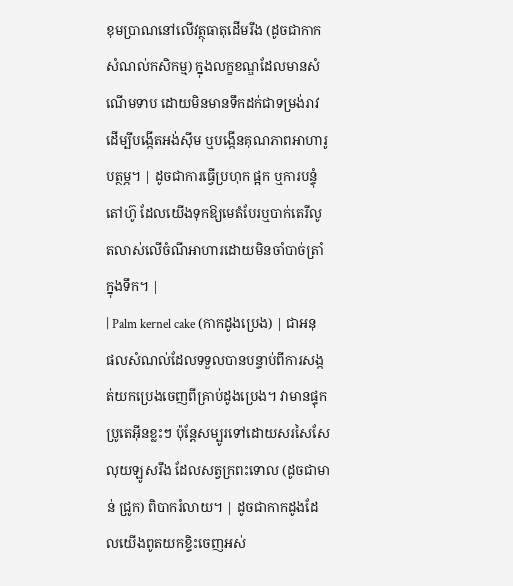ខុមប្រាណនៅលើវត្ថុធាតុដើមរឹង (ដូចជាកាកសំណល់កសិកម្ម) ក្នុងលក្ខខណ្ឌដែលមានសំណើមទាប ដោយមិនមានទឹកដក់ជាទម្រង់រាវ ដើម្បីបង្កើតអង់ស៊ីម ឬបង្កើនគុណភាពអាហារូបត្ថម្ភ។ | ដូចជាការធ្វើប្រហុក ផ្អក ឬការបន្ទុំតៅហ៊ូ ដែលយើងទុកឱ្យមេតំបែរឬបាក់តេរីលូតលាស់លើចំណីអាហារដោយមិនចាំបាច់ត្រាំក្នុងទឹក។ |
| Palm kernel cake (កាកដូងប្រេង) | ជាអនុផលសំណល់ដែលទទួលបានបន្ទាប់ពីការសង្កត់យកប្រេងចេញពីគ្រាប់ដូងប្រេង។ វាមានផ្ទុកប្រូតេអ៊ីនខ្លះៗ ប៉ុន្តែសម្បូរទៅដោយសរសៃសែលុយឡូសរឹង ដែលសត្វក្រពះទោល (ដូចជាមាន់ ជ្រូក) ពិបាករំលាយ។ | ដូចជាកាកដូងដែលយើងពូតយកខ្ទិះចេញអស់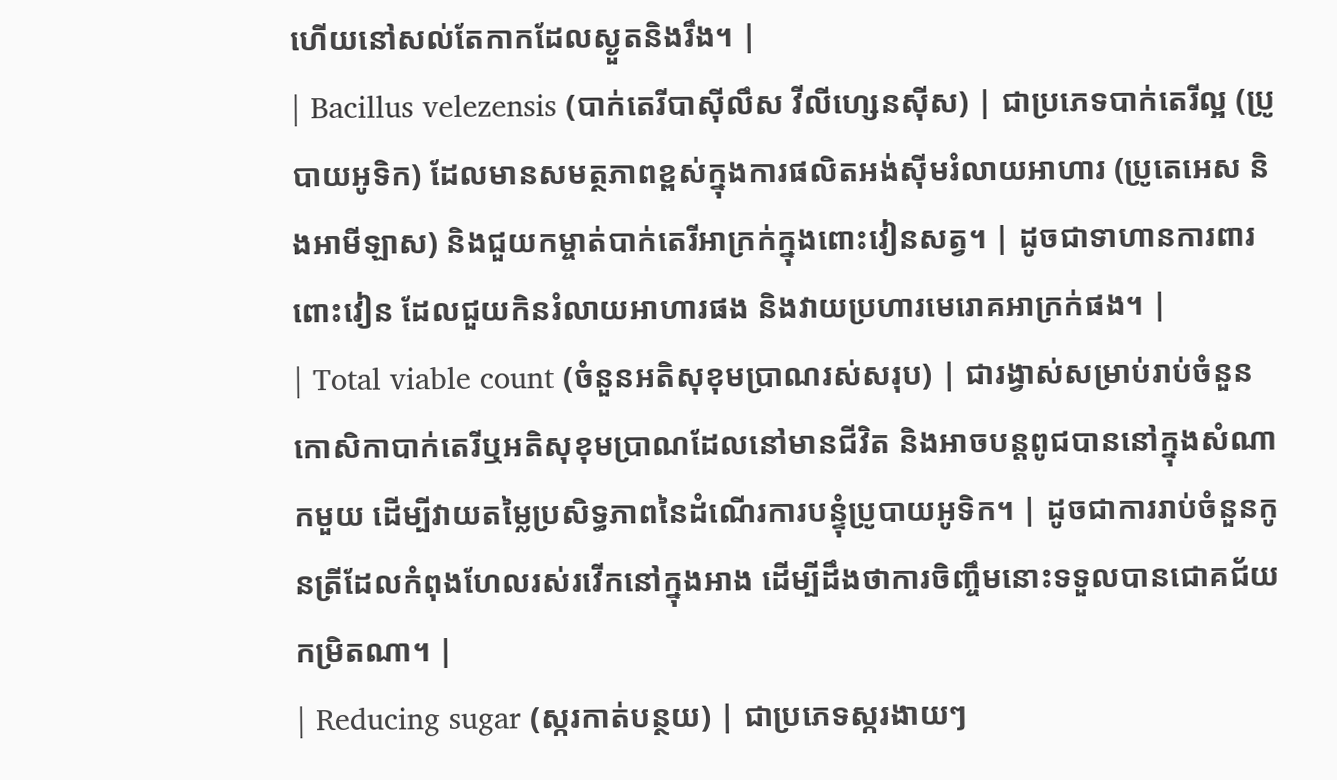ហើយនៅសល់តែកាកដែលស្ងួតនិងរឹង។ |
| Bacillus velezensis (បាក់តេរីបាស៊ីលឹស វីលីហ្សេនស៊ីស) | ជាប្រភេទបាក់តេរីល្អ (ប្រូបាយអូទិក) ដែលមានសមត្ថភាពខ្ពស់ក្នុងការផលិតអង់ស៊ីមរំលាយអាហារ (ប្រូតេអេស និងអាមីឡាស) និងជួយកម្ចាត់បាក់តេរីអាក្រក់ក្នុងពោះវៀនសត្វ។ | ដូចជាទាហានការពារពោះវៀន ដែលជួយកិនរំលាយអាហារផង និងវាយប្រហារមេរោគអាក្រក់ផង។ |
| Total viable count (ចំនួនអតិសុខុមប្រាណរស់សរុប) | ជារង្វាស់សម្រាប់រាប់ចំនួនកោសិកាបាក់តេរីឬអតិសុខុមប្រាណដែលនៅមានជីវិត និងអាចបន្តពូជបាននៅក្នុងសំណាកមួយ ដើម្បីវាយតម្លៃប្រសិទ្ធភាពនៃដំណើរការបន្ទុំប្រូបាយអូទិក។ | ដូចជាការរាប់ចំនួនកូនត្រីដែលកំពុងហែលរស់រវើកនៅក្នុងអាង ដើម្បីដឹងថាការចិញ្ចឹមនោះទទួលបានជោគជ័យកម្រិតណា។ |
| Reducing sugar (ស្ករកាត់បន្ថយ) | ជាប្រភេទស្ករងាយៗ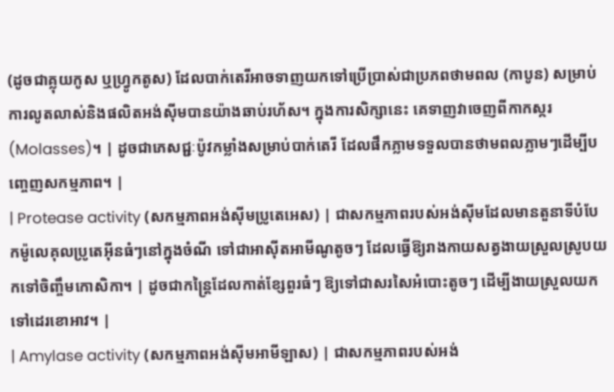(ដូចជាគ្លុយកូស ឬហ្វ្រូកតូស) ដែលបាក់តេរីអាចទាញយកទៅប្រើប្រាស់ជាប្រភពថាមពល (កាបូន) សម្រាប់ការលូតលាស់និងផលិតអង់ស៊ីមបានយ៉ាងឆាប់រហ័ស។ ក្នុងការសិក្សានេះ គេទាញវាចេញពីកាកស្ករ (Molasses)។ | ដូចជាភេសជ្ជៈប៉ូវកម្លាំងសម្រាប់បាក់តេរី ដែលផឹកភ្លាមទទួលបានថាមពលភ្លាមៗដើម្បីបញ្ចេញសកម្មភាព។ |
| Protease activity (សកម្មភាពអង់ស៊ីមប្រូតេអេស) | ជាសកម្មភាពរបស់អង់ស៊ីមដែលមានតួនាទីបំបែកម៉ូលេគុលប្រូតេអ៊ីនធំៗនៅក្នុងចំណី ទៅជាអាស៊ីតអាមីណូតូចៗ ដែលធ្វើឱ្យរាងកាយសត្វងាយស្រួលស្រូបយកទៅចិញ្ចឹមកោសិកា។ | ដូចជាកន្ត្រៃដែលកាត់ខ្សែពួរធំៗ ឱ្យទៅជាសរសៃអំបោះតូចៗ ដើម្បីងាយស្រួលយកទៅដេរខោអាវ។ |
| Amylase activity (សកម្មភាពអង់ស៊ីមអាមីឡាស) | ជាសកម្មភាពរបស់អង់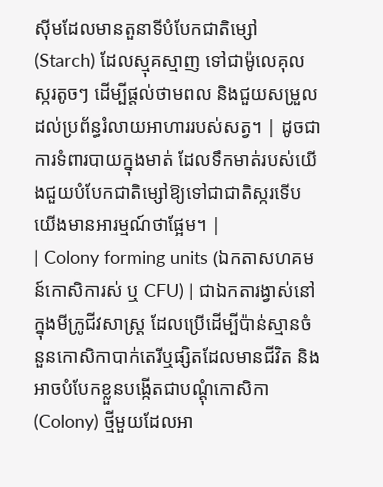ស៊ីមដែលមានតួនាទីបំបែកជាតិម្សៅ (Starch) ដែលស្មុគស្មាញ ទៅជាម៉ូលេគុលស្ករតូចៗ ដើម្បីផ្តល់ថាមពល និងជួយសម្រួលដល់ប្រព័ន្ធរំលាយអាហាររបស់សត្វ។ | ដូចជាការទំពារបាយក្នុងមាត់ ដែលទឹកមាត់របស់យើងជួយបំបែកជាតិម្សៅឱ្យទៅជាជាតិស្ករទើបយើងមានអារម្មណ៍ថាផ្អែម។ |
| Colony forming units (ឯកតាសហគមន៍កោសិការស់ ឬ CFU) | ជាឯកតារង្វាស់នៅក្នុងមីក្រូជីវសាស្ត្រ ដែលប្រើដើម្បីប៉ាន់ស្មានចំនួនកោសិកាបាក់តេរីឬផ្សិតដែលមានជីវិត និងអាចបំបែកខ្លួនបង្កើតជាបណ្តុំកោសិកា (Colony) ថ្មីមួយដែលអា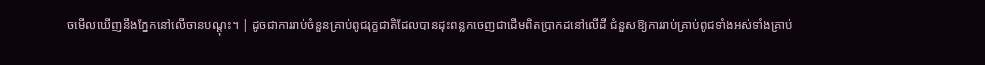ចមើលឃើញនឹងភ្នែកនៅលើចានបណ្តុះ។ | ដូចជាការរាប់ចំនួនគ្រាប់ពូជរុក្ខជាតិដែលបានដុះពន្លកចេញជាដើមពិតប្រាកដនៅលើដី ជំនួសឱ្យការរាប់គ្រាប់ពូជទាំងអស់ទាំងគ្រាប់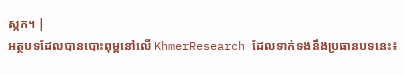ស្កក។ |
អត្ថបទដែលបានបោះពុម្ពនៅលើ KhmerResearch ដែលទាក់ទងនឹងប្រធានបទនេះ៖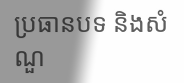ប្រធានបទ និងសំណួ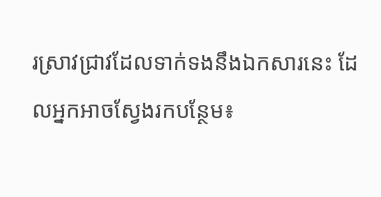រស្រាវជ្រាវដែលទាក់ទងនឹងឯកសារនេះ ដែលអ្នកអាចស្វែងរកបន្ថែម៖